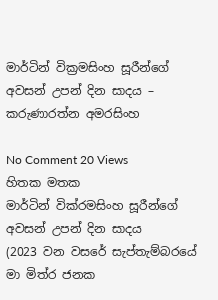මාර්ටින් වික්‍රමසිංහ සූරීන්ගේ අවසන් උපන් දින සාදය – කරුණාරත්න අමරසිංහ

No Comment 20 Views
හිතක මතක
මාර්ටින් වික්රමසිංහ සූරීන්ගේ අවසන් උපන් දින සාදය
(2023 වන වසරේ සැප්තැම්බරයේ මා මිත්ර ජනක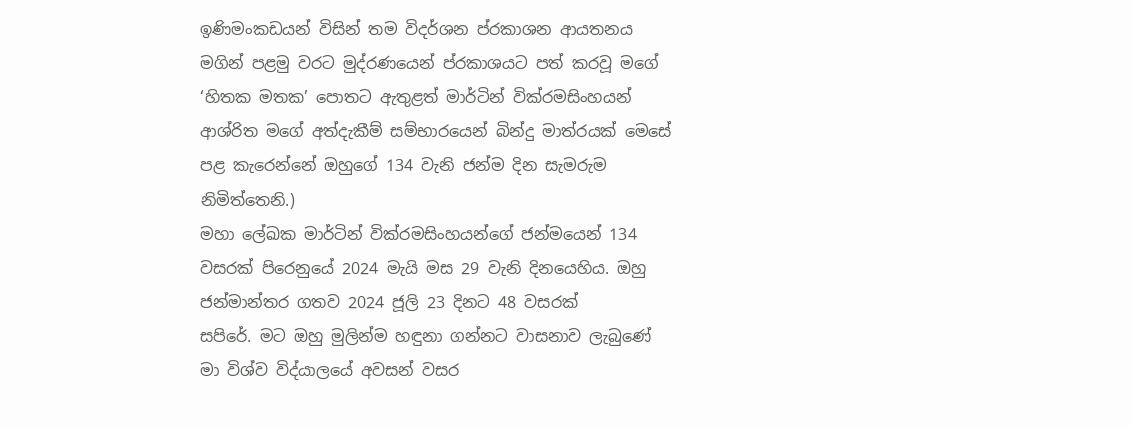ඉණිමංකඩයන් විසින් තම විදර්ශන ප්රකාශන ආයතනය මගින් පළමු වරට මුද්රණයෙන් ප්රකාශයට පත් කරවූ මගේ ‘හිතක මතක’ පොතට ඇතුළත් මාර්ටින් වික්රමසිංහයන් ආශ්රිත මගේ අත්දැකීම් සම්භාරයෙන් බින්දු මාත්රයක් මෙසේ පළ කැරෙන්නේ ඔහුගේ 134 වැනි ජන්ම දින සැමරුම නිමිත්තෙනි.)
මහා ලේඛක මාර්ටින් වික්රමසිංහයන්ගේ ජන්මයෙන් 134 වසරක් පිරෙනුයේ 2024 මැයි මස 29 වැනි දිනයෙහිය. ඔහු ජන්මාන්තර ගතව 2024 ජූලි 23 දිනට 48 වසරක්
සපිරේ. මට ඔහු මුලින්ම හඳුනා ගන්නට වාසනාව ලැබුණේ මා විශ්ව විද්යාලයේ අවසන් වසර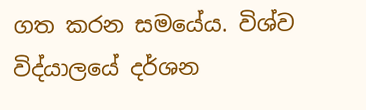ගත කරන සමයේය. විශ්ව විද්යාලයේ දර්ශන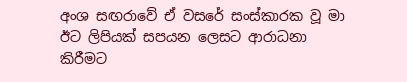අංශ සඟරාවේ ඒ වසරේ සංස්කාරක වූ මා ඊට ලිපියක් සපයන ලෙසට ආරාධනා කිරීමට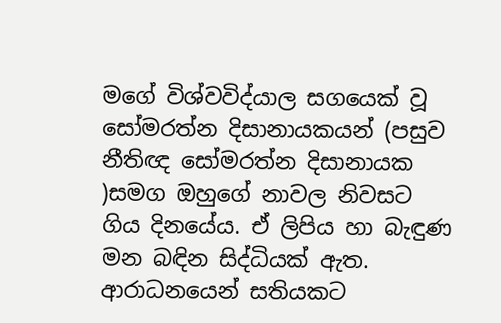මගේ විශ්වවිද්යාල සගයෙක් වූ සෝමරත්න දිසානායකයන් (පසුව නීතිඥ සෝමරත්න දිසානායක )සමග ඔහුගේ නාවල නිවසට ගිය දිනයේය. ඒ ලිපිය හා බැඳුණ මන බඳින සිද්ධියක් ඇත. ආරාධනයෙන් සතියකට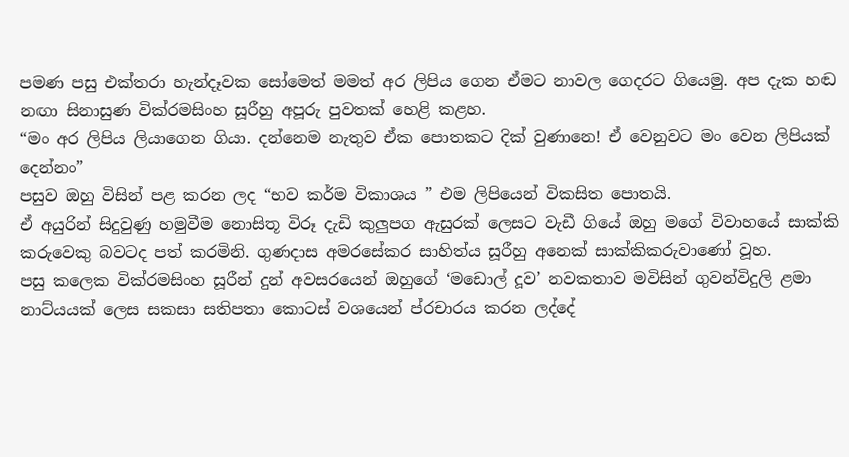පමණ පසු එක්තරා හැන්දෑවක සෝමෙත් මමත් අර ලිපිය ගෙන ඒමට නාවල ගෙදරට ගියෙමු. අප දැක හඬ නඟා සිනාසුණ වික්රමසිංහ සූරීහු අපූරු පුවතක් හෙළි කළහ.
“මං අර ලිපිය ලියාගෙන ගියා. දන්නෙම නැතුව ඒක පොතකට දික් වුණානෙ! ඒ වෙනුවට මං වෙන ලිපියක් දෙන්නං”
පසුව ඔහු විසින් පළ කරන ලද “භව කර්ම විකාශය ” එම ලිපියෙන් විකසිත පොතයි.
ඒ අයුරින් සිදුවුණු හමුවීම නොසිතූ විරූ දැඩි කුලුපග ඇසුරක් ලෙසට වැඩී ගියේ ඔහු මගේ විවාහයේ සාක්කි කරුවෙකු බවටද පත් කරමිනි. ගුණදාස අමරසේකර සාහිත්ය සූරීහු අනෙක් සාක්කිකරුවාණෝ වූහ.
පසු කලෙක වික්රමසිංහ සූරීන් දුන් අවසරයෙන් ඔහුගේ ‘මඩොල් දූව’ නවකතාව මවිසින් ගුවන්විදුලි ළමා නාට්යයක් ලෙස සකසා සතිපතා කොටස් වශයෙන් ප්රචාරය කරන ලද්දේ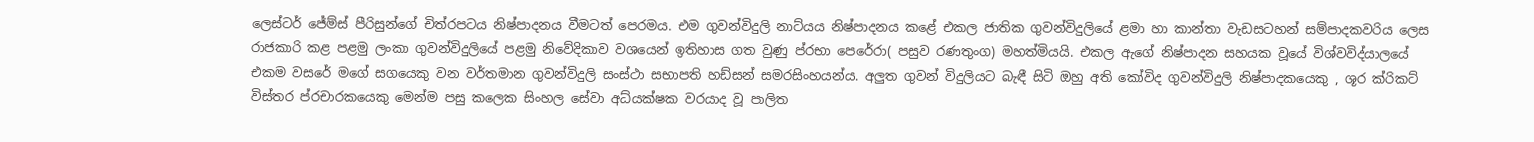ලෙස්ටර් ජේම්ස් පීරිසුන්ගේ චිත්රපටය නිෂ්පාදනය වීමටත් පෙරමය. එම ගුවන්විදුලි නාට්යය නිෂ්පාදනය කළේ එකල ජාතික ගුවන්විදුලියේ ළමා හා කාන්තා වැඩසටහන් සම්පාදකවරිය ලෙස රාජකාරි කළ පළමු ලංකා ගුවන්විදුලියේ පළමු නිවේදිකාව වශයෙන් ඉතිහාස ගත වුණු ප්රභා පෙරේරා( පසුව රණතුංග) මහත්මියයි. එකල ඇගේ නිෂ්පාදන සහයක වූයේ විශ්වවිද්යාලයේ එකම වසරේ මගේ සගයෙකු වන වර්තමාන ගුවන්විදුලි සංස්ථා සභාපති හඩ්සන් සමරසිංහයන්ය. අලුත ගුවන් විදුලියට බැඳී සිටි ඔහු අති කෝවිද ගුවන්විදුලි නිෂ්පාදකයෙකු , ශූර ක්රිකට් විස්තර ප්රචාරකයෙකු මෙන්ම පසු කලෙක සිංහල සේවා අධ්යක්ෂක වරයාද වූ පාලිත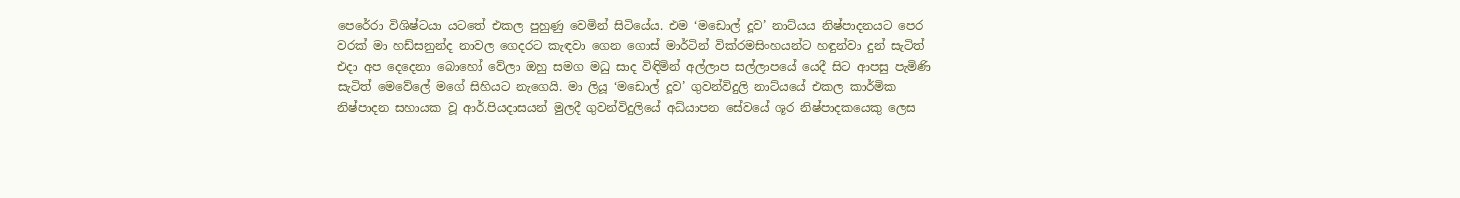පෙරේරා විශිෂ්ටයා යටතේ එකල පුහුණු වෙමින් සිටියේය. එම ‘මඩොල් දූව’ නාට්යය නිෂ්පාදනයට පෙර වරක් මා හඩ්සනුන්ද නාවල ගෙදරට කැඳවා ගෙන ගොස් මාර්ටින් වික්රමසිංහයන්ට හඳුන්වා දුන් සැටිත් එදා අප දෙදෙනා බොහෝ වේලා ඔහු සමග මධු සාද විඳිමින් අල්ලාප සල්ලාපයේ යෙදී සිට ආපසු පැමිණි සැටිත් මෙවේලේ මගේ සිහියට නැගෙයි. මා ලියූ ‘මඩොල් දූව’ ගුවන්විදුලි නාට්යයේ එකල කාර්මික නිෂ්පාදන සහායක වූ ආර්.පියදාසයන් මුලදී ගුවන්විදුලියේ අධ්යාපන සේවයේ ශූර නිෂ්පාදකයෙකු ලෙස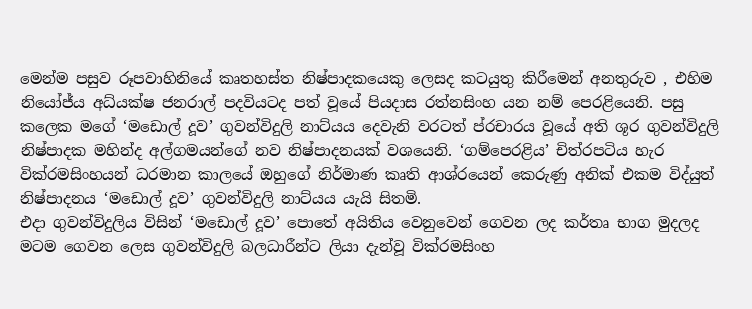මෙන්ම පසුව රූපවාහිනියේ කෘතහස්ත නිෂ්පාදකයෙකු ලෙසද කටයුතු කිරීමෙන් අනතුරුව , එහිම නියෝජ්ය අධ්යක්ෂ ජනරාල් පදවියටද පත් වූයේ පියදාස රත්නසිංහ යන නම් පෙරළියෙනි. පසු කලෙක මගේ ‘මඩොල් දූව’ ගුවන්විදුලි නාට්යය දෙවැනි වරටත් ප්රචාරය වූයේ අති ශූර ගුවන්විදුලි නිෂ්පාදක මහින්ද අල්ගමයන්ගේ නව නිෂ්පාදනයක් වශයෙනි. ‘ගම්පෙරළිය’ චිත්රපටිය හැර වික්රමසිංහයන් ධරමාන කාලයේ ඔහුගේ නිර්මාණ කෘති ආශ්රයෙන් කෙරුණු අනික් එකම විද්යුත් නිෂ්පාදනය ‘මඩොල් දූව’ ගුවන්විදුලි නාට්යය යැයි සිතමි.
එදා ගුවන්විදුලිය විසින් ‘මඩොල් දූව’ පොතේ අයිතිය වෙනුවෙන් ගෙවන ලද කර්තෘ භාග මුදලද මටම ගෙවන ලෙස ගුවන්විදුලි බලධාරීන්ට ලියා දැන්වූ වික්රමසිංහ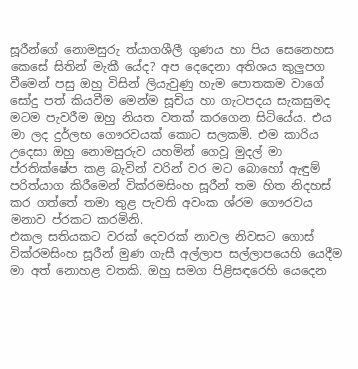සූරීන්ගේ නොමසුරු ත්යාගශීලී ගුණය හා පිය සෙනෙහස කෙසේ සිතින් මැකී යේද? අප දෙදෙනා අතිශය කුලුපග වීමෙන් පසු ඔහු විසින් ලියැවුණු හැම පොතකම වාගේ සෝදු පත් කියවීම මෙන්ම සූචිය හා ගැටපදය සැකසුමද මටම පැවරීම ඔහු නියත වතක් කරගෙන සිටියේය. එය මා ලද දුර්ලභ ගෞරවයක් කොට සලකමි. එම කාරිය උදෙසා ඔහු නොමසුරුව යහමින් ගෙවූ මුදල් මා ප්රතික්ෂේප කළ බැවින් වරින් වර මට බොහෝ ඇඳුම් පරිත්යාග කිරීමෙන් වික්රමසිංහ සූරීන් තම හිත නිදහස් කර ගත්තේ තමා තුළ පැවති අවංක ශ්රම ගෞරවය මනාව ප්රකට කරමිනි.
එකල සතියකට වරක් දෙවරක් නාවල නිවසට ගොස් වික්රමසිංහ සූරීන් මුණ ගැසී අල්ලාප සල්ලාපයෙහි යෙදීම මා අත් නොහළ වතකි. ඔහු සමග පිළිසඳරෙහි යෙදෙන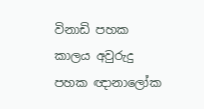විනාඩි පහක කාලය අවුරුදු පහක ඥානාලෝක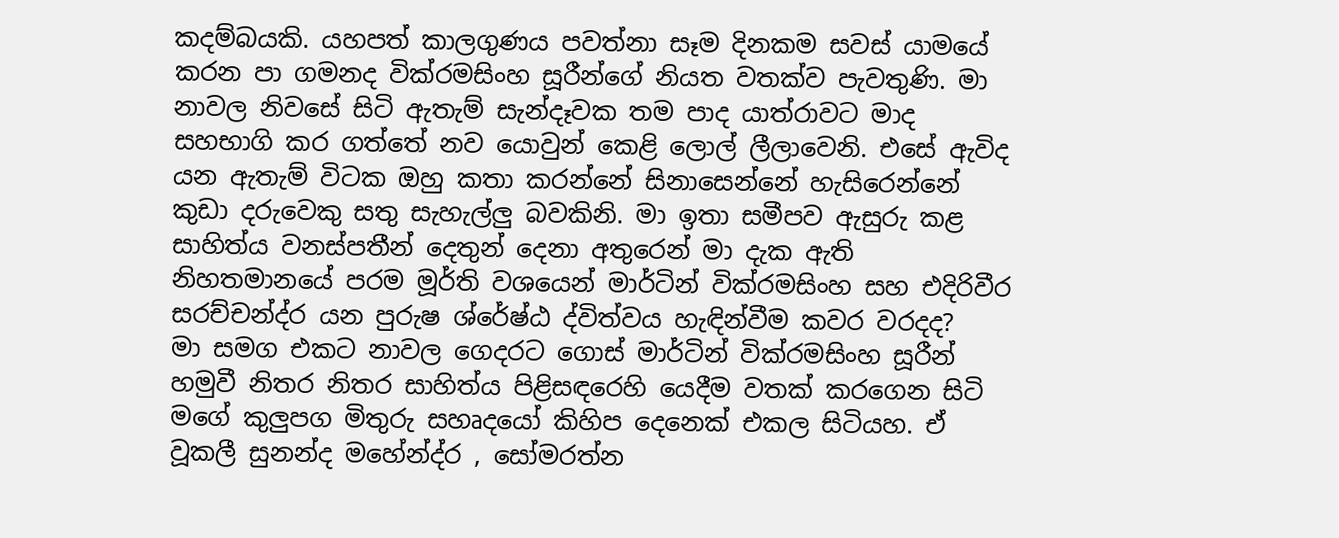කදම්බයකි. යහපත් කාලගුණය පවත්නා සෑම දිනකම සවස් යාමයේ කරන පා ගමනද වික්රමසිංහ සූරීන්ගේ නියත වතක්ව පැවතුණි. මා නාවල නිවසේ සිටි ඇතැම් සැන්දෑවක තම පාද යාත්රාවට මාද සහභාගි කර ගත්තේ නව යොවුන් කෙළි ලොල් ලීලාවෙනි. එසේ ඇවිද යන ඇතැම් විටක ඔහු කතා කරන්නේ සිනාසෙන්නේ හැසිරෙන්නේ කුඩා දරුවෙකු සතු සැහැල්ලු බවකිනි. මා ඉතා සමීපව ඇසුරු කළ සාහිත්ය වනස්පතීන් දෙතුන් දෙනා අතුරෙන් මා දැක ඇති නිහතමානයේ පරම මූර්ති වශයෙන් මාර්ටින් වික්රමසිංහ සහ එදිරිවීර සරච්චන්ද්ර යන පුරුෂ ශ්රේෂ්ඨ ද්විත්වය හැඳින්වීම කවර වරදද?
මා සමග එකට නාවල ගෙදරට ගොස් මාර්ටින් වික්රමසිංහ සූරීන් හමුවී නිතර නිතර සාහිත්ය පිළිසඳරෙහි යෙදීම වතක් කරගෙන සිටි මගේ කුලුපග මිතුරු සහෘදයෝ කිහිප දෙනෙක් එකල සිටියහ. ඒ වූකලී සුනන්ද මහේන්ද්ර , සෝමරත්න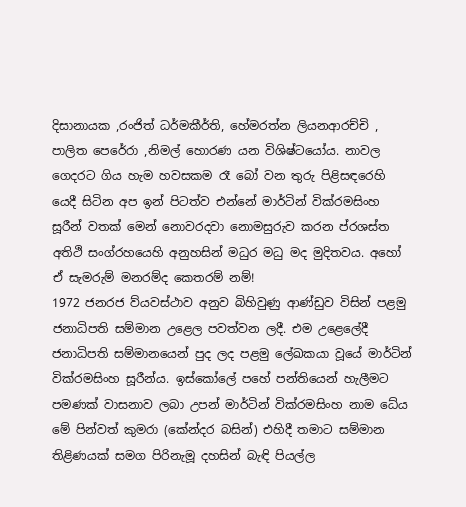දිසානායක ,රංජිත් ධර්මකීර්ති, හේමරත්න ලියනආරච්චි , පාලිත පෙරේරා ,නිමල් හොරණ යන විශිෂ්ටයෝය. නාවල ගෙදරට ගිය හැම හවසකම රෑ බෝ වන තුරු පිළිසඳරෙහි යෙදී සිටින අප ඉන් පිටත්ව එන්නේ මාර්ටින් වික්රමසිංහ සූරීන් වතක් මෙන් නොවරදවා නොමසුරුව කරන ප්රශස්ත අතිථි සංග්රහයෙහි අනුහසින් මධුර මධු මද මුදිතවය. අහෝ ඒ සැමරුම් මනරම්ද කෙතරම් නම්!
1972 ජනරජ ව්යවස්ථාව අනුව බිහිවුණු ආණ්ඩුව විසින් පළමු ජනාධිපති සම්මාන උළෙල පවත්වන ලදී. එම උළෙලේදී ජනාධිපති සම්මානයෙන් පුද ලද පළමු ලේඛකයා වූයේ මාර්ටින් වික්රමසිංහ සූරීන්ය. ඉස්කෝලේ පහේ පන්තියෙන් හැලීමට පමණක් වාසනාව ලබා උපන් මාර්ටින් වික්රමසිංහ නාම ධේය මේ පින්වත් කුමරා (කේන්දර බසින්) එහිදී තමාට සම්මාන තිළිණයක් සමග පිරිනැමූ දහසින් බැඳි පියල්ල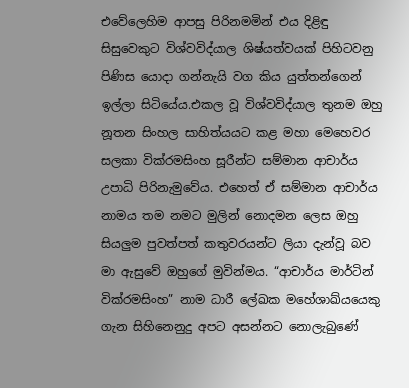එවේලෙහිම ආපසු පිරිනමමින් එය දිළිඳු සිසුවෙකුට විශ්වවිද්යාල ශිෂ්යත්වයක් පිහිටවනු පිණිස යොදා ගන්නැයි වග කිය යුත්තන්ගෙන් ඉල්ලා සිටියේය.එකල වූ විශ්වවිද්යාල තුනම ඔහු නූතන සිංහල සාහිත්යයට කළ මහා මෙහෙවර සලකා වික්රමසිංහ සූරීන්ට සම්මාන ආචාර්ය උපාධි පිරිනැමුවේය. එහෙත් ඒ සම්මාන ආචාර්ය නාමය තම නමට මුලින් නොදමන ලෙස ඔහු සියලුම පුවත්පත් කතුවරයන්ට ලියා දැන්වූ බව මා ඇසුවේ ඔහුගේ මුවින්මය. “ආචාර්ය මාර්ටින් වික්රමසිංහ” නාම ධාරී ලේඛක මහේශාඛ්යයෙකු ගැන සිහිනෙනුදු අපට අසන්නට නොලැබුණේ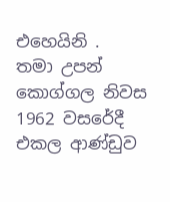එහෙයිනි .
තමා උපන් කොග්ගල නිවස 1962 වසරේදී එකල ආණ්ඩුව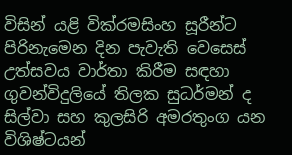විසින් යළි වික්රමසිංහ සූරීන්ට පිරිනැමෙන දින පැවැති වෙසෙස් උත්සවය වාර්තා කිරීම සඳහා ගුවන්විදුලියේ තිලක සුධර්මන් ද සිල්වා සහ කුලසිරි අමරතුංග යන විශිෂ්ටයන්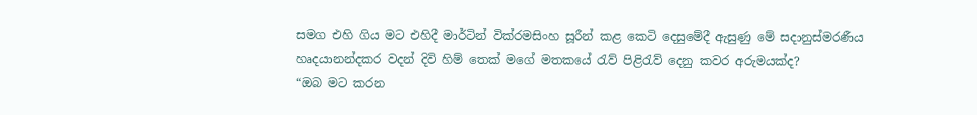සමග එහි ගිය මට එහිදී මාර්ටින් වික්රමසිංහ සූරීන් කළ කෙටි දෙසුමේදී ඇසුණු මේ සදානුස්මරණීය හෘදයානන්දකර වදන් දිවි හිම් තෙක් මගේ මතකයේ රැව් පිළිරැව් දෙනු කවර අරුමයක්ද?
“ඔබ මට කරන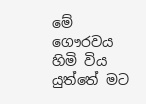මේ ගෞරවය හිමි විය යුත්තේ මට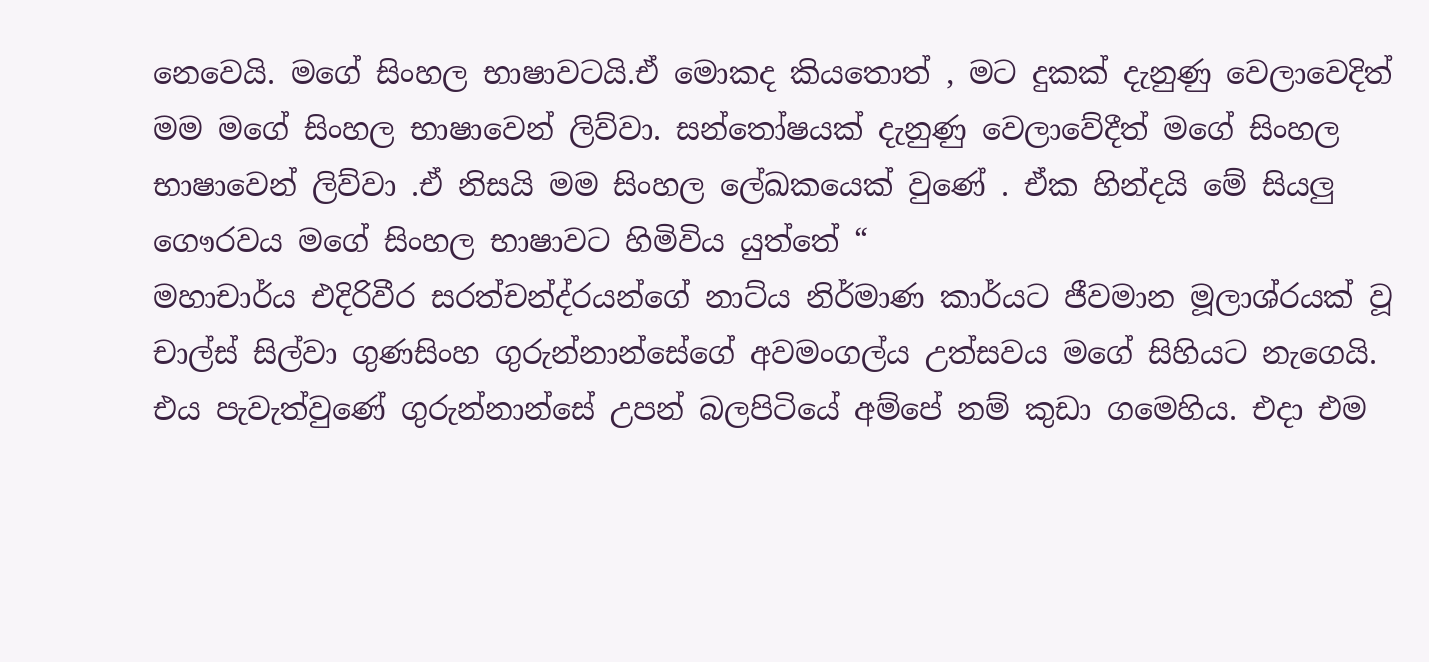නෙවෙයි. මගේ සිංහල භාෂාවටයි.ඒ මොකද කියතොත් , මට දුකක් දැනුණු වෙලාවෙදිත් මම මගේ සිංහල භාෂාවෙන් ලිව්වා. සන්තෝෂයක් දැනුණු වෙලාවේදීත් මගේ සිංහල භාෂාවෙන් ලිව්වා .ඒ නිසයි මම සිංහල ලේඛකයෙක් වුණේ . ඒක හින්දයි මේ සියලු ගෞරවය මගේ සිංහල භාෂාවට හිමිවිය යුත්තේ “
මහාචාර්ය එදිරිවීර සරත්චන්ද්රයන්ගේ නාට්ය නිර්මාණ කාර්යට ජීවමාන මූලාශ්රයක් වූ චාල්ස් සිල්වා ගුණසිංහ ගුරුන්නාන්සේගේ අවමංගල්ය උත්සවය මගේ සිහියට නැගෙයි. එය පැවැත්වුණේ ගුරුන්නාන්සේ උපන් බලපිටියේ අම්පේ නම් කුඩා ගමෙහිය. එදා එම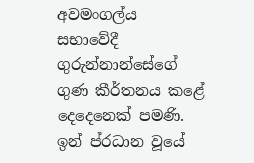අවමංගල්ය  සභාවේදී ගුරුන්නාන්සේගේ ගුණ කීර්තනය කළේ දෙදෙනෙක් පමණි. ඉන් ප්රධාන වූයේ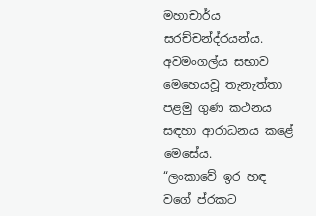මහාචාර්ය සරච්චන්ද්රයන්ය. අවමංගල්ය සභාව මෙහෙයවූ තැනැත්තා පළමු ගුණ කථනය සඳහා ආරාධනය කළේ මෙසේය.
“ලංකාවේ ඉර හඳ වගේ ප්රකට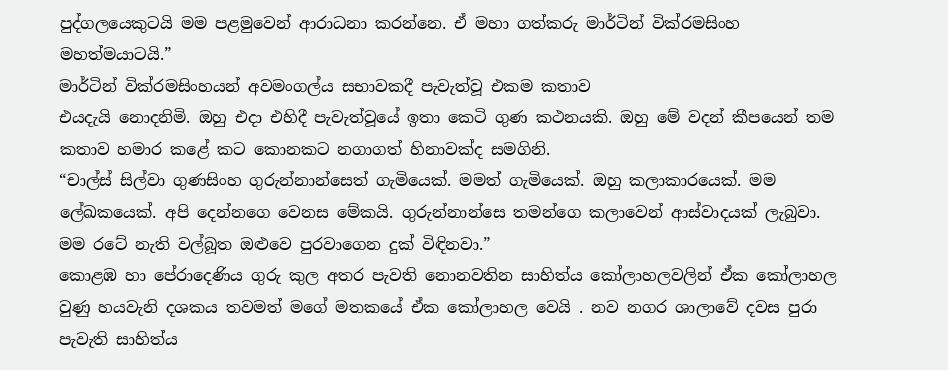පුද්ගලයෙකුටයි මම පළමුවෙන් ආරාධනා කරන්නෙ. ඒ මහා ගත්කරු මාර්ටින් වික්රමසිංහ මහත්මයාටයි.”
මාර්ටින් වික්රමසිංහයන් අවමංගල්ය සභාවකදී පැවැත්වූ එකම කතාව
එයදැයි නොදනිමි. ඔහු එදා එහිදී පැවැත්වූයේ ඉතා කෙටි ගුණ කථනයකි. ඔහු මේ වදන් කීපයෙන් තම කතාව හමාර කළේ කට කොනකට නගාගත් හිනාවක්ද සමගිනි.
“චාල්ස් සිල්වා ගුණසිංහ ගුරුන්නාන්සෙත් ගැමියෙක්. මමත් ගැමියෙක්. ඔහු කලාකාරයෙක්. මම ලේඛකයෙක්. අපි දෙන්නගෙ වෙනස මේකයි. ගුරුන්නාන්සෙ තමන්ගෙ කලාවෙන් ආස්වාදයක් ලැබුවා. මම රටේ නැති වල්බූත ඔළුවෙ පුරවාගෙන දුක් විඳිනවා.”
කොළඹ හා පේරාදෙණිය ගුරු කුල අතර පැවති නොනවතින සාහිත්ය කෝලාහලවලින් ඒක කෝලාහල වුණු හයවැනි දශකය තවමත් මගේ මතකයේ ඒක කෝලාහල වෙයි . නව නගර ශාලාවේ දවස පුරා පැවැති සාහිත්ය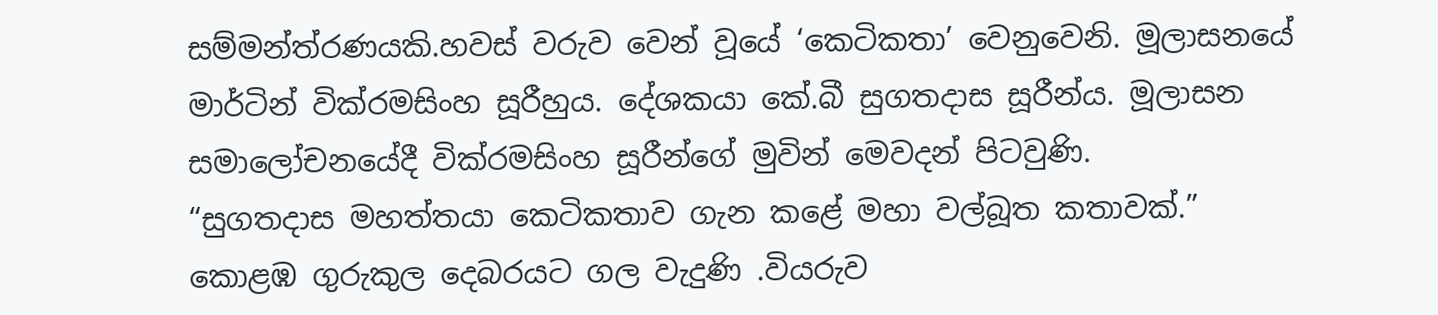සම්මන්ත්රණයකි.හවස් වරුව වෙන් වූයේ ‘කෙටිකතා’ වෙනුවෙනි. මූලාසනයේ මාර්ටින් වික්රමසිංහ සූරීහුය. දේශකයා කේ.බී සුගතදාස සූරීන්ය. මූලාසන සමාලෝචනයේදී වික්රමසිංහ සූරීන්ගේ මුවින් මෙවදන් පිටවුණි.
“සුගතදාස මහත්තයා කෙටිකතාව ගැන කළේ මහා වල්බූත කතාවක්.”
කොළඹ ගුරුකුල දෙබරයට ගල වැදුණි .වියරුව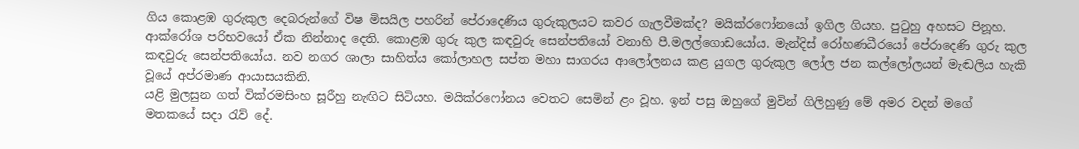ගිය කොළඹ ගුරුකුල දෙබරුන්ගේ විෂ මිසයිල පහරින් පේරාදෙණිය ගුරුකුලයට කවර ගැලවීමක්ද? මයික්රෆෝනයෝ ඉගිල ගියහ. පුටුහු අහසට පිනූහ. ආක්රෝශ පරිභවයෝ ඒක නින්නාද දෙති. කොළඹ ගුරු කුල කඳවුරු සෙන්පතියෝ වනාහි පී.මලල්ගොඩයෝය. මැන්දිස් රෝහණධීරයෝ පේරාදෙණි ගුරු කුල කඳවුරු සෙන්පතියෝය. නව නගර ශාලා සාහිත්ය කෝලාහල සප්ත මහා සාගරය ආලෝලනය කළ යුගල ගුරුකුල ලෝල ජන කල්ලෝලයන් මැඬලිය හැකි වූයේ අප්රමාණ ආයාසයකිනි.
යළි මුලසුන ගත් වික්රමසිංහ සූරීහු නැඟිට සිටියහ. මයික්රෆෝනය වෙතට සෙමින් ළං වූහ. ඉන් පසු ඔහුගේ මුවින් ගිලිහුණු මේ අමර වදන් මගේ මතකයේ සදා රැව් දේ.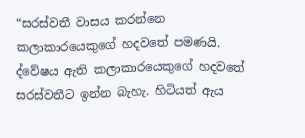“සරස්වතී වාසය කරන්නෙ කලාකාරයෙකුගේ හදවතේ පමණයි. ද්වේෂය ඇති කලාකාරයෙකුගේ හදවතේ සරස්වතීට ඉන්න බැහැ. හිටියත් ඇය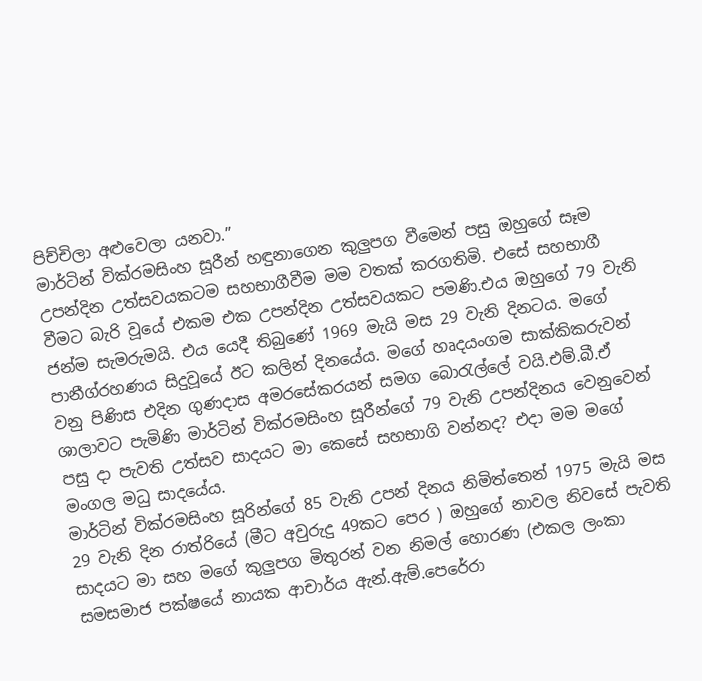පිච්චිලා අළුවෙලා යනවා.”
මාර්ටින් වික්රමසිංහ සූරීන් හඳුනාගෙන කුලුපග වීමෙන් පසු ඔහුගේ සෑම උපන්දින උත්සවයකටම සහභාගීවීම මම වතක් කරගතිමි. එසේ සහභාගී වීමට බැරි වූයේ එකම එක උපන්දින උත්සවයකට පමණි.එය ඔහුගේ 79 වැනි ජන්ම සැමරුමයි. එය යෙදී තිබුණේ 1969 මැයි මස 29 වැනි දිනටය. මගේ පානීග්රහණය සිදුවූයේ ඊට කලින් දිනයේය. මගේ හෘදයංගම සාක්කිකරුවන් වනු පිණිස එදින ගුණදාස අමරසේකරයන් සමග බොරැල්ලේ වයි.එම්.බී.ඒ ශාලාවට පැමිණි මාර්ටින් වික්රමසිංහ සූරීන්ගේ 79 වැනි උපන්දිනය වෙනුවෙන් පසු දා පැවති උත්සව සාදයට මා කෙසේ සහභාගි වන්නද? එදා මම මගේ මංගල මධු සාදයේය.
මාර්ටින් වික්රමසිංහ සූරින්ගේ 85 වැනි උපන් දිනය නිමිත්තෙන් 1975 මැයි මස 29 වැනි දින රාත්රියේ (මීට අවුරුදු 49කට පෙර ) ඔහුගේ නාවල නිවසේ පැවති සාදයට මා සහ මගේ කුලුපග මිතුරන් වන නිමල් හොරණ (එකල ලංකා සමසමාජ පක්ෂයේ නායක ආචාර්ය ඇන්.ඇම්.පෙරේරා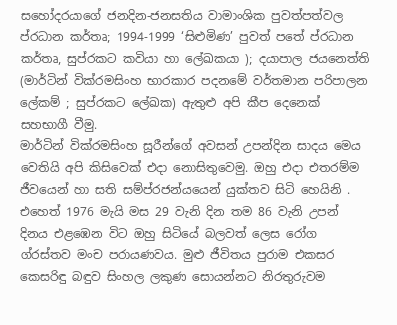සහෝදරයාගේ ජනදින-ජනසතිය වාමාංශික පුවත්පත්වල ප්රධාන කර්තෘ; 1994-1999 ‘සිළුමිණ’ පුවත් පතේ ප්රධාන කර්තෘ, සුප්රකට කවියා හා ලේඛකයා ); දයාපාල ජයනෙත්ති (මාර්ටින් වික්රමසිංහ භාරකාර පදනමේ වර්තමාන පරිපාලන ලේකම් ; සුප්රකට ලේඛක) ඇතුළු අපි කීප දෙනෙක් සහභාගී වීමු.
මාර්ටින් වික්රමසිංහ සූරීන්ගේ අවසන් උපන්දින සාදය මෙය වෙතියි අපි කිසිවෙක් එදා නොසිතුවෙමු. ඔහු එදා එතරම්ම ජීවයෙන් හා සති සම්ප්රජන්යයෙන් යුක්තව සිටි හෙයිනි . එහෙත් 1976 මැයි මස 29 වැනි දින තම 86 වැනි උපන් දිනය එළඹෙන විට ඔහු සිටියේ බලවත් ලෙස රෝග ග්රස්තව මංච පරායණවය. මුළු ජීවිතය පුරාම එකසර කෙසරිඳු බඳුව සිංහල ලකුණ සොයන්නට නිරතුරුවම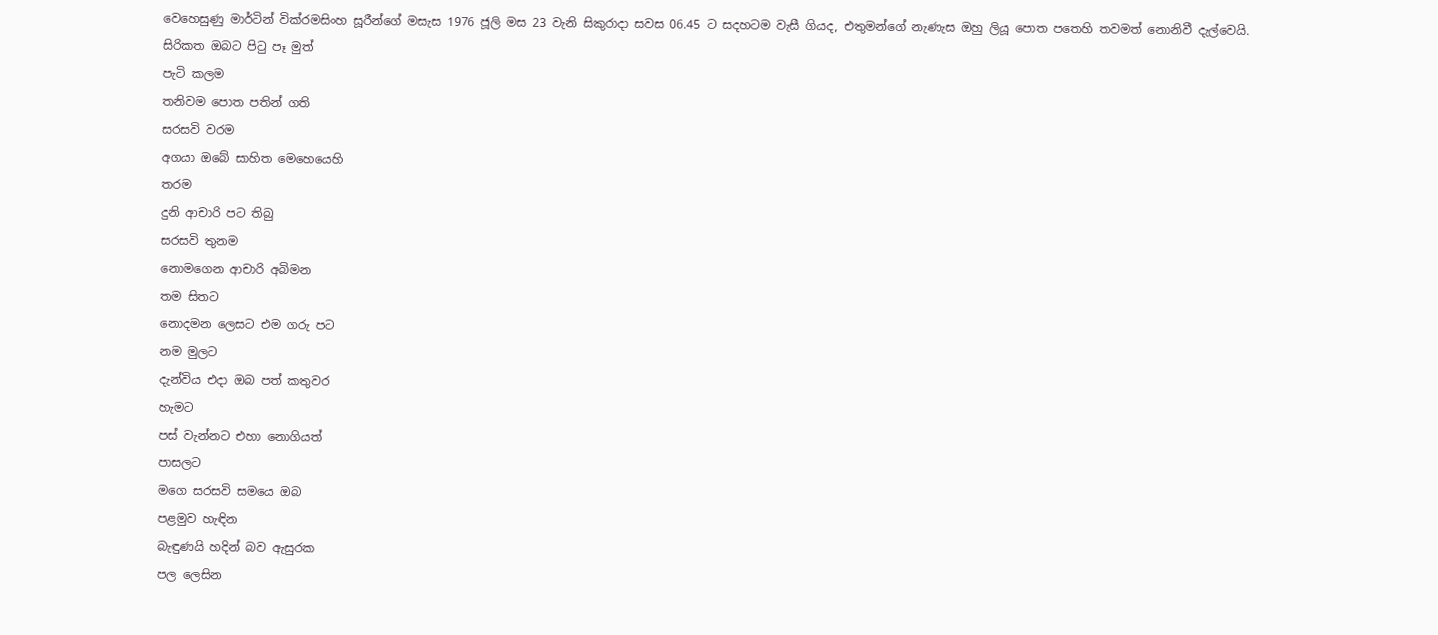වෙහෙසුණු මාර්ටින් වික්රමසිංහ සූරීන්ගේ මසැස 1976 ජූලි මස 23 වැනි සිකුරාදා සවස 06.45 ට සදහටම වැසී ගියද, එතුමන්ගේ නැණැස ඔහු ලියූ පොත පතෙහි තවමත් නොනිවී දැල්වෙයි.
සිරිකත ඔබට පිටු පෑ මුත්
පැටි කලම
තනිවම පොත පතින් ගති
සරසවි වරම
අගයා ඔබේ සාහිත මෙහෙයෙහි
තරම
දුනි ආචාරි පට තිබු
සරසවි තුනම
නොමගෙන ආචාරි අබිමන
තම සිතට
නොදමන ලෙසට එම ගරු පට
නම මුලට
දැන්විය එදා ඔබ පත් කතුවර
හැමට
පස් වැන්නට එහා නොගියත්
පාසලට
මගෙ සරසවි සමයෙ ඔබ
පළමුව හැඳින
බැඳුණයි හදින් බව ඇසුරක
පල ලෙසින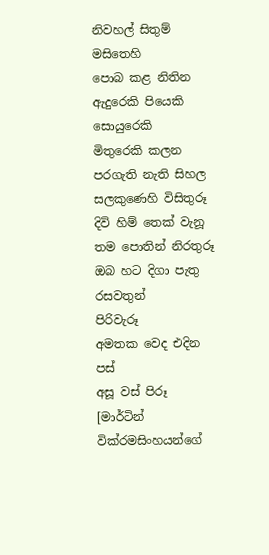නිවහල් සිතුම් මසිතෙහි
පොබ කළ නිතින
ඇදුරෙකි පියෙකි සොයුරෙකි
මිතුරෙකි කලන
පරගැති නැති සිහල සලකුණෙහි විසිතුරූ
දිවි හිම් තෙක් වැනූ තම පොතින් නිරතුරූ
ඔබ හට දිගා පැතු රසවතුන්
පිරිවැරූ
අමතක වෙද එදින පස්
අසූ වස් පිරූ
[මාර්ටින් වික්රමසිංහයන්ගේ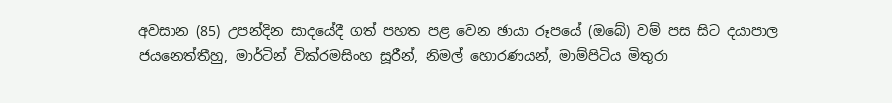අවසාන (85) උපන්දින සාදයේදී ගත් පහත පළ වෙන ඡායා රූපයේ (ඔබේ) වම් පස සිට දයාපාල ජයනෙත්තීහු, මාර්ටින් වික්රමසිංහ සූරීන්, නිමල් හොරණයන්, මාම්පිටිය මිතුරා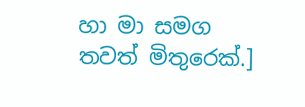හා මා සමග තවත් මිතුරෙක්.]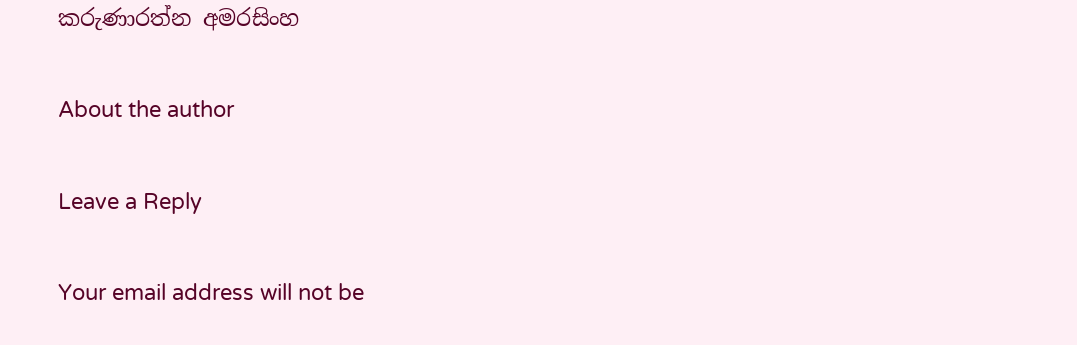කරුණාරත්න අමරසිංහ

About the author

Leave a Reply

Your email address will not be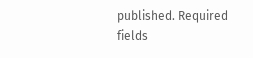published. Required fields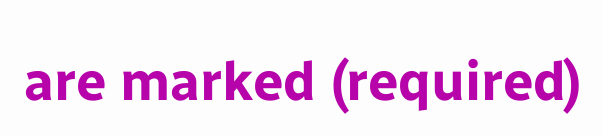are marked (required)